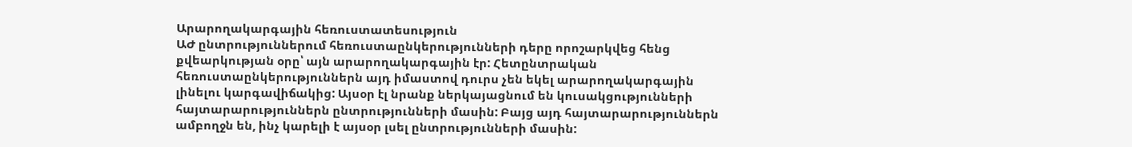Արարողակարգային հեռուստատեսություն
ԱԺ ընտրություններում հեռուստաընկերությունների դերը որոշարկվեց հենց քվեարկության օրը՝ այն արարողակարգային էր: Հետընտրական հեռուստաընկերություններն այդ իմաստով դուրս չեն եկել արարողակարգային լինելու կարգավիճակից: Այսօր էլ նրանք ներկայացնում են կուսակցությունների հայտարարություններն ընտրությունների մասին: Բայց այդ հայտարարություններն ամբողջն են, ինչ կարելի է այսօր լսել ընտրությունների մասին: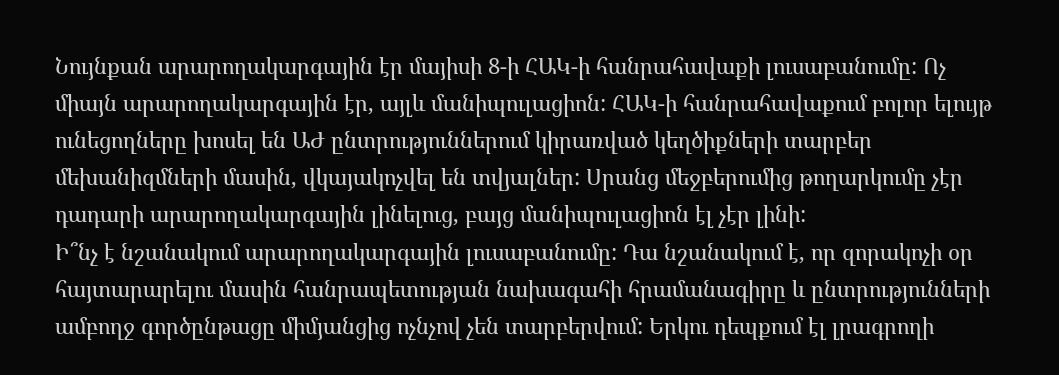Նույնքան արարողակարգային էր մայիսի 8-ի ՀԱԿ-ի հանրահավաքի լուսաբանումը: Ոչ միայն արարողակարգային էր, այլև մանիպուլացիոն: ՀԱԿ-ի հանրահավաքում բոլոր ելույթ ունեցողները խոսել են ԱԺ ընտրություններում կիրառված կեղծիքների տարբեր մեխանիզմների մասին, վկայակոչվել են տվյալներ: Սրանց մեջբերումից թողարկումը չէր դադարի արարողակարգային լինելուց, բայց մանիպուլացիոն էլ չէր լինի:
Ի՞նչ է նշանակում արարողակարգային լուսաբանումը: Դա նշանակում է, որ զորակոչի օր հայտարարելու մասին հանրապետության նախագահի հրամանագիրը և ընտրությունների ամբողջ գործընթացը միմյանցից ոչնչով չեն տարբերվում: Երկու դեպքում էլ լրագրողի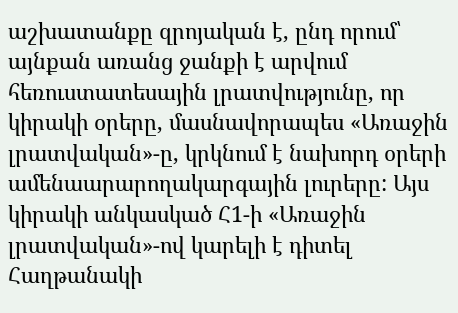աշխատանքը զրոյական է, ընդ որում՝ այնքան առանց ջանքի է արվում հեռուստատեսային լրատվությունը, որ կիրակի օրերը, մասնավորապես «Առաջին լրատվական»-ը, կրկնում է նախորդ օրերի ամենաարարողակարգային լուրերը: Այս կիրակի անկասկած Հ1-ի «Առաջին լրատվական»-ով կարելի է դիտել Հաղթանակի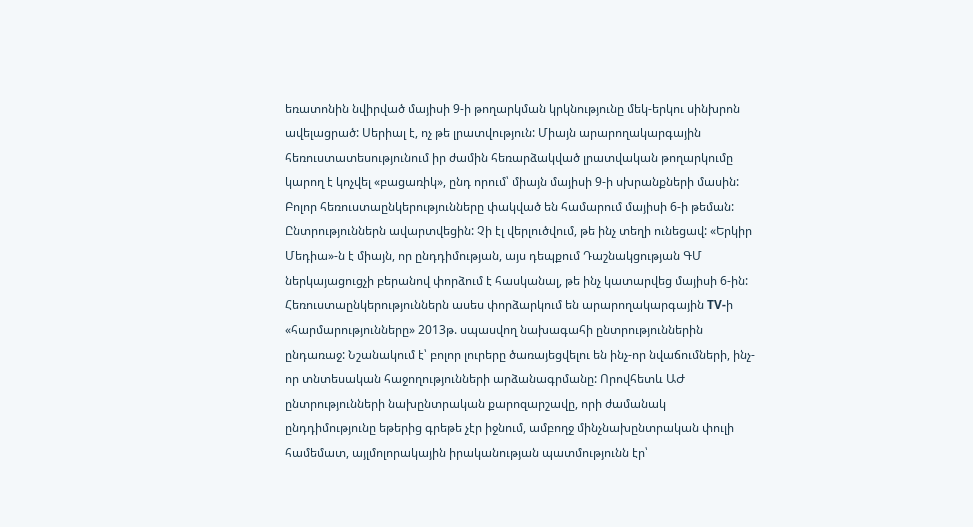եռատոնին նվիրված մայիսի 9-ի թողարկման կրկնությունը մեկ-երկու սինխրոն ավելացրած: Սերիալ է, ոչ թե լրատվություն: Միայն արարողակարգային հեռուստատեսությունում իր ժամին հեռարձակված լրատվական թողարկումը կարող է կոչվել «բացառիկ», ընդ որում՝ միայն մայիսի 9-ի սխրանքների մասին:
Բոլոր հեռուստաընկերությունները փակված են համարում մայիսի 6-ի թեման: Ընտրություններն ավարտվեցին: Չի էլ վերլուծվում, թե ինչ տեղի ունեցավ: «Երկիր Մեդիա»-ն է միայն, որ ընդդիմության, այս դեպքում Դաշնակցության ԳՄ ներկայացուցչի բերանով փորձում է հասկանալ, թե ինչ կատարվեց մայիսի 6-ին: Հեռուստաընկերություններն ասես փորձարկում են արարողակարգային TV-ի «հարմարությունները» 2013թ. սպասվող նախագահի ընտրություններին ընդառաջ: Նշանակում է՝ բոլոր լուրերը ծառայեցվելու են ինչ-որ նվաճումների, ինչ-որ տնտեսական հաջողությունների արձանագրմանը: Որովհետև ԱԺ ընտրությունների նախընտրական քարոզարշավը, որի ժամանակ ընդդիմությունը եթերից գրեթե չէր իջնում, ամբողջ մինչնախընտրական փուլի համեմատ, այլմոլորակային իրականության պատմությունն էր՝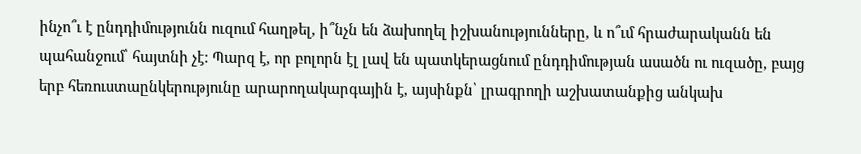ինչո՞ւ է ընդդիմությունն ուզում հաղթել, ի՞նչն են ձախողել իշխանությունները, և ո՞ւմ հրաժարականն են պահանջում՝ հայտնի չէ: Պարզ է, որ բոլորն էլ լավ են պատկերացնում ընդդիմության ասածն ու ուզածը, բայց երբ հեռուստաընկերությունը արարողակարգային է, այսինքն՝ լրագրողի աշխատանքից անկախ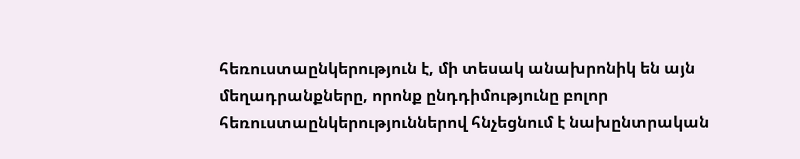հեռուստաընկերություն է, մի տեսակ անախրոնիկ են այն մեղադրանքները, որոնք ընդդիմությունը բոլոր հեռուստաընկերություններով հնչեցնում է նախընտրական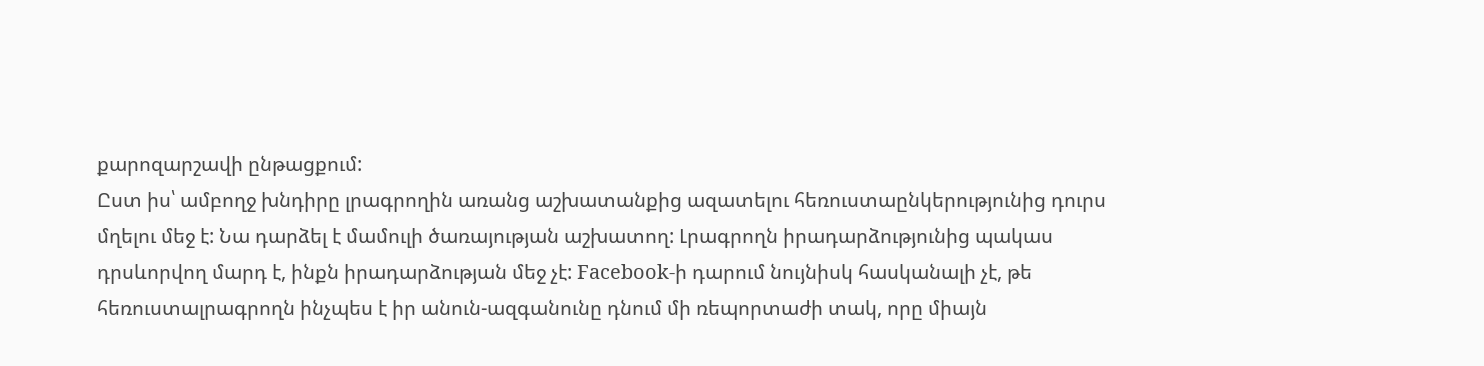քարոզարշավի ընթացքում:
Ըստ իս՝ ամբողջ խնդիրը լրագրողին առանց աշխատանքից ազատելու հեռուստաընկերությունից դուրս մղելու մեջ է: Նա դարձել է մամուլի ծառայության աշխատող: Լրագրողն իրադարձությունից պակաս դրսևորվող մարդ է, ինքն իրադարձության մեջ չէ: Facebook-ի դարում նույնիսկ հասկանալի չէ, թե հեռուստալրագրողն ինչպես է իր անուն-ազգանունը դնում մի ռեպորտաժի տակ, որը միայն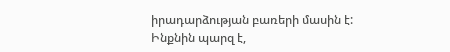իրադարձության բառերի մասին է: Ինքնին պարզ է,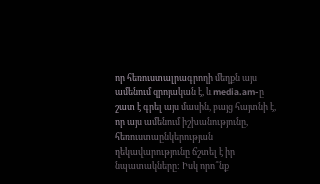որ հեռուստալրագրողի մեղքն այս ամենում զրոյական է, և media.am-ը շատ է գրել այս մասին, բայց հայտնի է, որ այս ամենում իշխանությունը, հեռուստաընկերության ղեկավարությունը ճշտել է իր նպատակները: Իսկ որո՞նք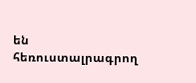են հեռուստալրագրող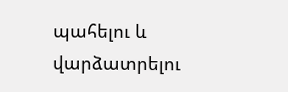պահելու և վարձատրելու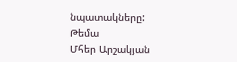նպատակները:
Թեմա
Մհեր Արշակյան